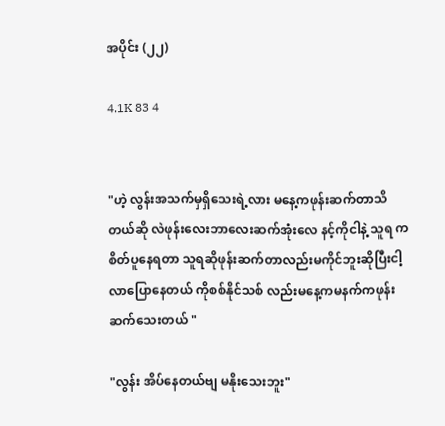အပိုင်း (၂၂)

4.1K 83 4


"ဟဲ့ လွန်းအသက်မှရှိသေးရဲ့လား မနေ့ကဖုန်းဆက်တာသိတယ်ဆို လဲဖုန်းလေးဘာလေးဆက်အုံးလေ နင့်ကိုငါနဲ့ သူရ ကစိတ်ပူနေရတာ သူရဆိုဖုန်းဆက်တာလည်းမကိုင်ဘူးဆိုပြီးငါ့လာပြောနေတယ် ကိုစစ်နိုင်သစ် လည်းမနေ့ကမနက်ကဖုန်းဆက်သေးတယ် "

"လွန်း အိပ်နေတယ်ဗျ မနိုးသေးဘူး"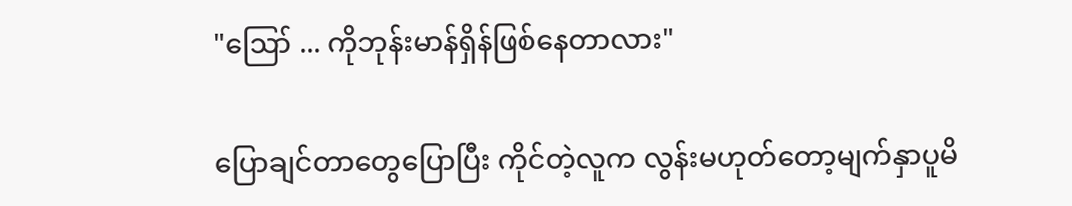"ဪ ... ကိုဘုန်းမာန်ရှိန်ဖြစ်နေတာလား"

ပြောချင်တာတွေပြောပြီး ကိုင်တဲ့လူက လွန်းမဟုတ်တော့မျက်နှာပူမိ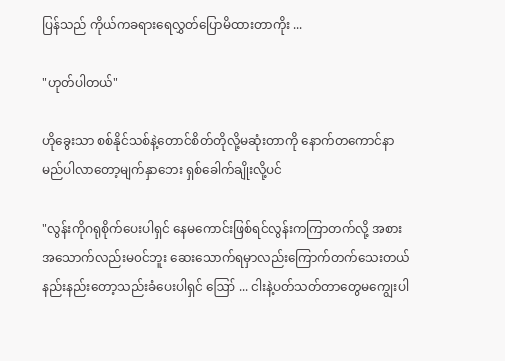ပြန်သည် ကိုယ်ကခရားရေလွှတ်ပြောမိထားတာကိုး ...

"ဟုတ်ပါတယ်"

ဟိုခွေးသာ စစ်နိုင်သစ်နဲ့တောင်စိတ်တိုလို့မဆုံးတာကို နောက်တကောင်နာမည်ပါလာတော့မျက်နှာဘေး ရှစ်ခေါက်ချိုးလို့ပင်

"လွန်းကိုဂရုစိုက်ပေးပါရှင် နေမကောင်းဖြစ်ရင်လွန်းကကြာတက်လို့ အစားအသောက်လည်းမ၀င်ဘူး ဆေးသောက်ရမှာလည်းကြောက်တက်သေးတယ် နည်းနည်းတော့သည်းခံပေးပါရှင် ဪ ... ငါးနဲ့ပတ်သတ်တာတွေမကျွေးပါ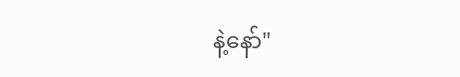နဲ့နော်"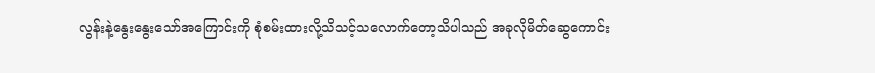လွန်းနဲ့နွေးနွေးသော်အကြောင်းကို စုံစမ်းထားလို့သိသင့်သလောက်တော့သိပါသည် အခုလိုမိတ်ဆွေကောင်း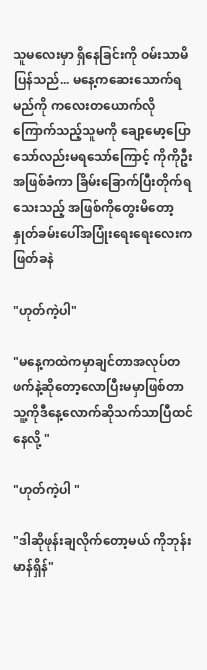သူမလေးမှာ ရှိနေခြင်းကို ဝမ်းသာမိပြန်သည်... မနေ့ကဆေးသောက်ရမည်ကို ကလေးတယောက်လိုကြောက်သည့်သူမကို ချော့မော့ပြောသော်လည်းမရသော်ကြောင့် ကိုကိုဦး အဖြစ်ခံကာ ခြိမ်းခြောက်ပြီးတိုက်ရသေးသည့် အဖြစ်ကိုတွေးမိတော့နှုတ်ခမ်းပေါ်အပြုံးရေးရေးလေးကဖြတ်ခနဲ

"ဟုတ်ကဲ့ပါ"

"မနေ့ကထဲကမှာချင်တာအလုပ်တဖက်နဲ့ဆိုတော့လောပြီးမမှာဖြစ်တာ သူ့ကိုဒီနေ့လောက်ဆိုသက်သာပြီထင်နေလို့ "

"ဟုတ်ကဲ့ပါ "

"ဒါဆိုဖုန်းချလိုက်တော့မယ် ကိုဘုန်းမာန်ရှိန်"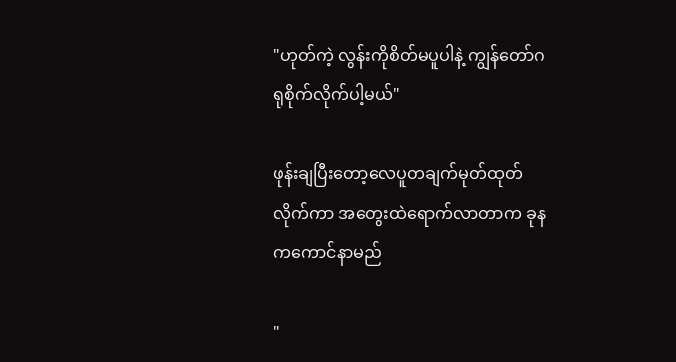"ဟုတ်ကဲ့ လွန်းကိုစိတ်မပူပါနဲ့ ကျွန်တော်ဂရုစိုက်လိုက်ပါ့မယ်"

ဖုန်းချပြီးတော့လေပူတချက်မုတ်ထုတ်လိုက်ကာ အတွေးထဲရောက်လာတာက ခုနကကောင်နာမည်

"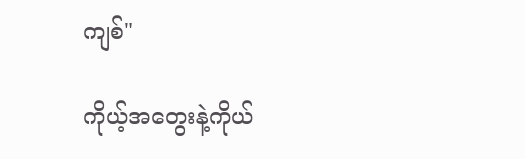ကျစ်"

ကိုယ့်အတွေးနဲ့ကိုယ်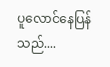ပူလောင်နေပြန်သည်....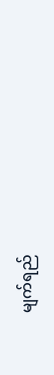မျက်ရည်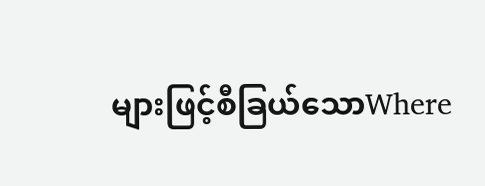များဖြင့်စီခြယ်သောWhere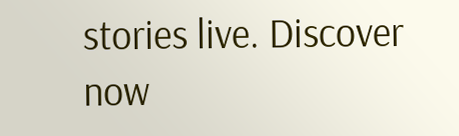stories live. Discover now